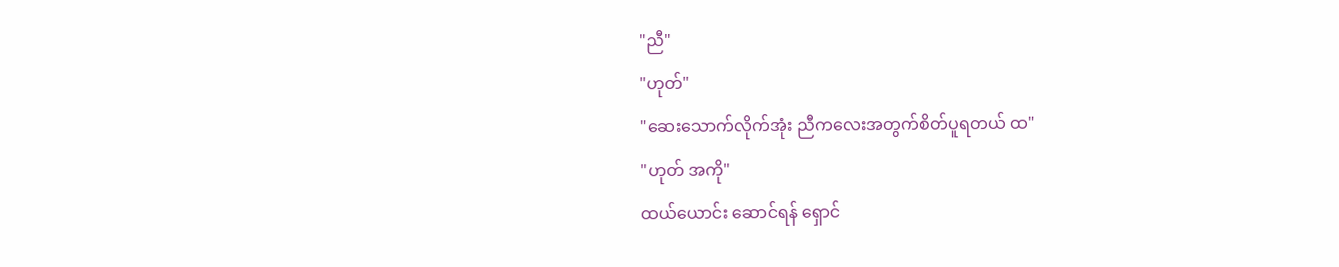"ညီ"
"ဟုတ်"
"ဆေးသောက်လိုက်အုံး ညီကလေးအတွက်စိတ်ပူရတယ် ထ"
"ဟုတ် အကို"
ထယ်ယောင်း ဆောင်ရန် ရှောင်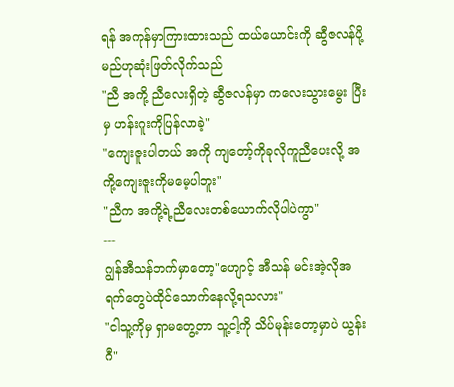ရန် အကုန်မှာကြားထားသည် ထယ်ယောင်းကို ဆွီဇလန်ပို့မည်ဟုဆုံးဖြတ်လိုက်သည်
"ညီ အကို့ ညီလေးရှိတဲ့ ဆွီဇလန်မှာ ကလေးသွားမွေး ပြီးမှ ဟန်းဂူးကိုပြန်လာခဲ့"
"ကျေးဇူးပါတယ် အကို ကျတော့်ကိုခုလိုကူညီပေးလို့ အကို့ကျေးဇူးကိုမမေ့ပါဘူး"
"ညီက အကို့ရဲ့ညီလေးတစ်ယောက်လိုပါပဲကွာ"
---
ဂျွန်အီသန်ဘက်မှာတော့"ဟျောင့် အီသန် မင်းအဲ့လိုအရက်တွေပဲထိုင်သောက်နေလို့ရသလား"
"ငါသူ့ကိုမှ ရှာမတွေ့တာ သူ့ငါ့ကို သိပ်မုန်းတော့မှာပဲ ယွန်းဂီ"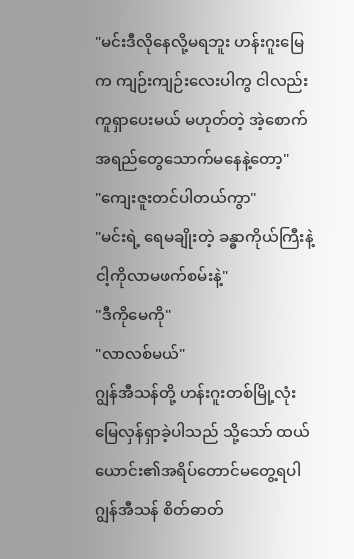"မင်းဒီလိုနေလို့မရဘူး ဟန်းဂူးမြေက ကျဉ်းကျဉ်းလေးပါကွ ငါလည်းကူရှာပေးမယ် မဟုတ်တဲ့ အဲ့စောက်အရည်တွေသောက်မနေနဲ့တော့"
"ကျေးဇူးတင်ပါတယ်ကွာ"
"မင်းရဲ့ ရေမချိုးတဲ့ ခန္ဓာကိုယ်ကြီးနဲ့ ငါ့ကိုလာမဖက်စမ်းနဲ့"
"ဒီကိုမေကို"
"လာလစ်မယ်"
ဂျွန်အီသန်တို့ ဟန်းဂူးတစ်မြို့လုံး မြေလှန်ရှာခဲ့ပါသည် သို့သော် ထယ်ယောင်း၏အရိပ်တောင်မတွေ့ရပါ ဂျွန်အီသန် စိတ်ဓာတ်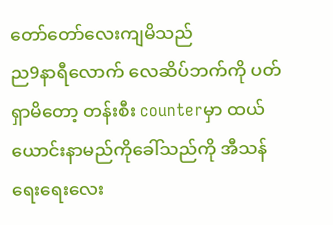တော်တော်လေးကျမိသည်
ည9နာရီလောက် လေဆိပ်ဘက်ကို ပတ်ရှာမိတော့ တန်းစီး counterမှာ ထယ်ယောင်းနာမည်ကိုခေါ်သည်ကို အီသန်ရေးရေးလေး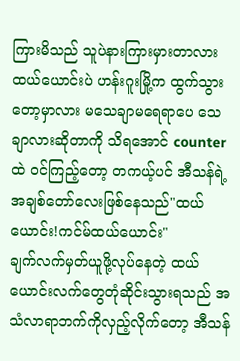ကြားမိသည် သူပဲနားကြားမှားတာလား ထယ်ယောင်းပဲ ဟန်းဂူးမြို့က ထွက်သွားတော့မှာလား မသေချာမရေရာပေ သေချာလားဆိုတာကို သိရအောင် counter
ထဲ ၀င်ကြည့်တော့ တကယ့်ပင် အီသန်ရဲ့အချစ်တော်လေးဖြစ်နေသည်"ထယ်ယောင်း!ကင်မ်ထယ်ယောင်း"
ချက်လက်မှတ်ယူဖို့လုပ်နေတဲ့ ထယ်ယောင်းလက်တွေတုံဆိုင်းသွားရသည် အသံလာရာဘက်ကိုလှည့်လိုက်တော့ အီသန်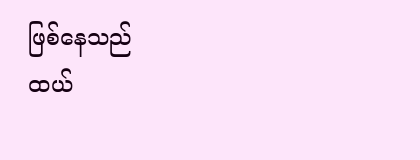ဖြစ်နေသည်
ထယ်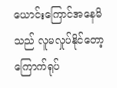ယောင်းကြောင်အနေမိသည် လူမလှုပ်နိုင်တော့ ကြောက်ရုပ်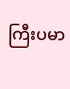ကြီးပမာ